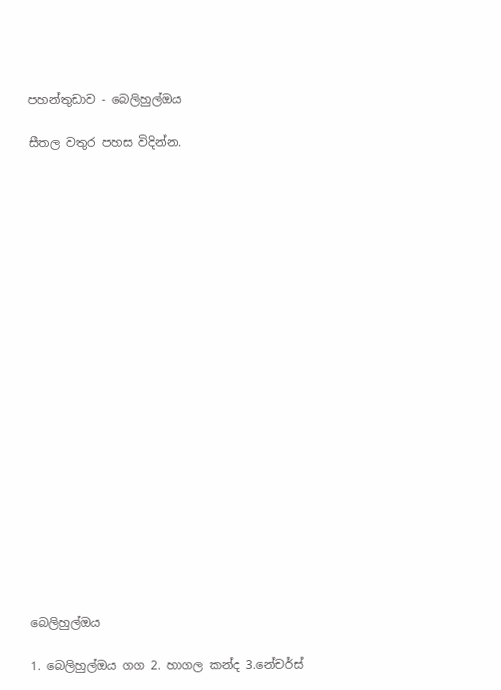පහන්තුඩාව - බෙලිහුල්ඔය

සීතල වතුර පහස විදින්න.





















බෙලිහුල්ඔය

1. බෙලිහුල්ඔය ගග 2. හාගල කන්ද 3.නේචර්ස්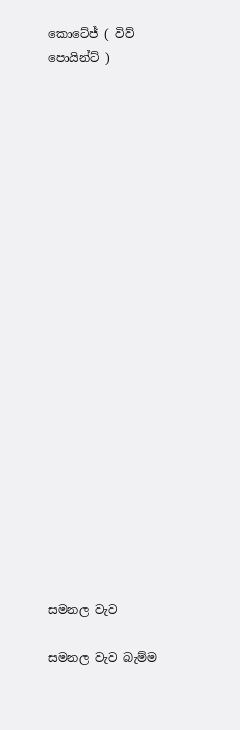කොටේජ් ( විව් පොයින්ට් )






















සමනල වැව

සමනල වැව බැම්ම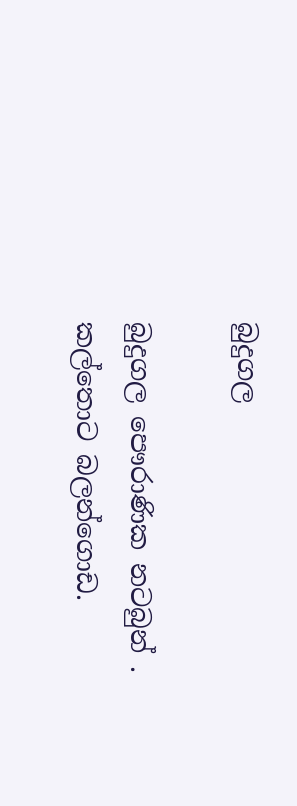බුදුගල

බුදුගල පෞරාණික නටබුන් . කල්තොට බලන්ගොඩ.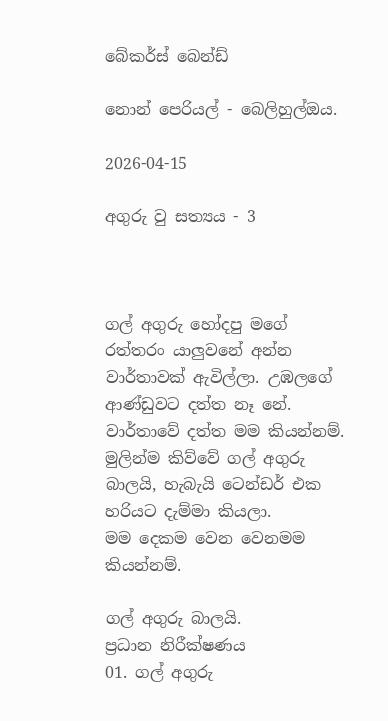බේකර්ස් බෙන්ඩ්

නොන් පෙරියල් - බෙලිහුල්ඔය.

2026-04-15

අගුරු වු සත්‍යය - 3



ගල් අගුරු හෝදපු මගේ රත්තරං යාලුවනේ අන්න වාර්තාවක් ඇවිල්ලා. උඹලගේ ආණ්ඩුවට දත්ත නෑ නේ. වාර්තාවේ දත්ත මම කියන්නම්.
මුලින්ම කිව්වේ ගල් අගුරු බාලයි, හැබැයි ටෙන්ඩර් එක හරියට දැම්මා කියලා.
මම දෙකම වෙන වෙනමම කියන්නම්.

ගල් අගුරු බාලයි.
ප්‍රධාන නිරීක්ෂණය
01. ගල් අගුරු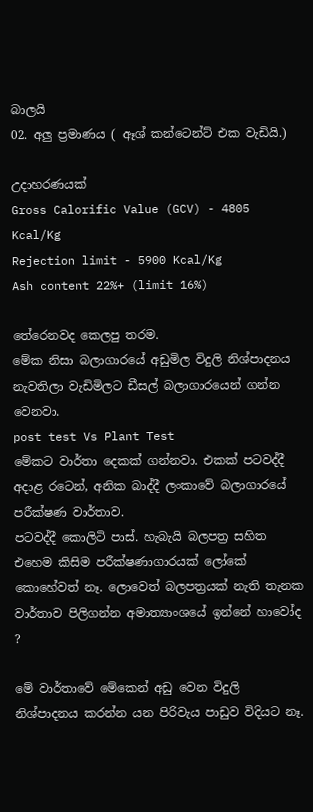බාලයි
02. අලු ප්‍රමාණය ( ඈශ් කන්ටෙන්ට් එක වැඩියි.)

උදාහරණයක්
Gross Calorific Value (GCV) - 4805 Kcal/Kg
Rejection limit - 5900 Kcal/Kg
Ash content 22%+ (limit 16%)

තේරෙනවද කෙලපු තරම.
මේක නිසා බලාගාරයේ අඩුමිල විදුලි නිශ්පාදනය නැවතිලා වැඩිමිලට ඩීසල් බලාගාරයෙන් ගන්න වෙනවා.
post test Vs Plant Test
මේකට වාර්තා දෙකක් ගන්නවා. එකක් පටවද්දී අදාළ රටෙන්, අනික බාද්දී ලංකාවේ බලාගාරයේ පරීක්ෂණ වාර්තාව.
පටවද්දී කොලිටි පාස්. හැබැයි බලපත්‍ර සහිත එහෙම කිසිම පරීක්ෂණාගාරයක් ලෝකේ කොහේවත් නෑ. ලොවෙත් බලපත්‍රයක් නැති තැනක වාර්තාව පිලිගන්න අමාත්‍යාංශයේ ඉන්නේ හාවෝද  ?

මේ වාර්තාවේ මේකෙන් අඩු වෙන විදුලි නිශ්පාදනය කරන්න යන පිරිවැය පාඩුව විදියට නෑ.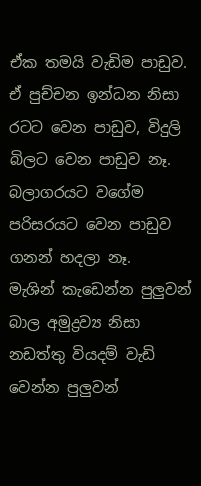ඒක තමයි වැඩිම පාඩුව. ඒ පුච්චන ඉන්ධන නිසා රටට වෙන පාඩුව, විදුලි බිලට වෙන පාඩුව නෑ.
බලාගරයට වගේම පරිසරයට වෙන පාඩුව ගනන් හදලා නෑ.
මැශින් කැඩෙන්න පුලුවන් බාල අමුද්‍රව්‍ය නිසා
නඩත්තු වියදම් වැඩි වෙන්න පුලුවන්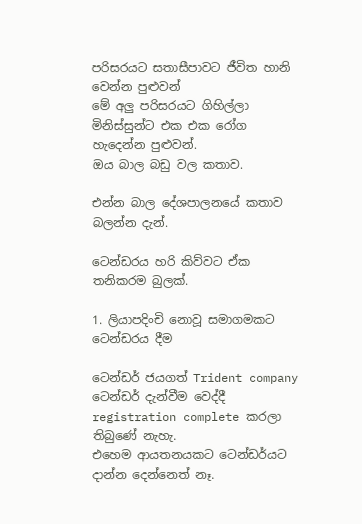පරිසරයට සතාසීපාවට ජීවිත හානි වෙන්න පුළුවන්
මේ අලු පරිසරයට ගිහිල්ලා මිනිස්සුන්ට එක එක රෝග හැදෙන්න පුළුවන්.
ඔය බාල බඩු වල කතාව.

එන්න බාල දේශපාලනයේ කතාව බලන්න දැන්.

ටෙන්ඩරය හරි කිව්වට ඒක තනිකරම බුලක්.

1. ලියාපදිංචි නොවූ සමාගමකට ටෙන්ඩරය දීම

ටෙන්ඩර් ජයගත් Trident company ටෙන්ඩර් දැන්වීම වෙද්දී
registration complete කරලා තිබුණේ නැහැ.
එහෙම ආයතනයකට ටෙන්ඩර්යට දාන්න දෙන්නෙත් නෑ.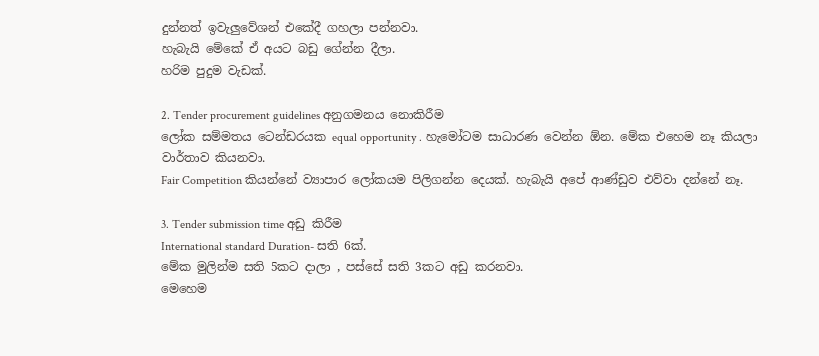දුන්නත් ඉවැලුවේශන් එකේදී ගහලා පන්නවා.
හැබැයි මේකේ ඒ අයට බඩු ගේන්න දීලා.
හරිම පුදුම වැඩක්.

2. Tender procurement guidelines අනුගමනය නොකිරීම
ලෝක සම්මතය ටෙන්ඩරයක equal opportunity . හැමෝටම සාධාරණ වෙන්න ඕන. මේක එහෙම නෑ කියලා වාර්තාව කියනවා.
Fair Competition කියන්නේ ව්‍යාපාර ලෝකයම පිලිගන්න දෙයක්. හැබැයි අපේ ආණ්ඩුව එව්වා දන්නේ නෑ.

3. Tender submission time අඩු කිරීම
International standard Duration- සති 6ක්.
මේක මුලින්ම සති 5කට දාලා , පස්සේ සති 3කට අඩු කරනවා.
මෙහෙම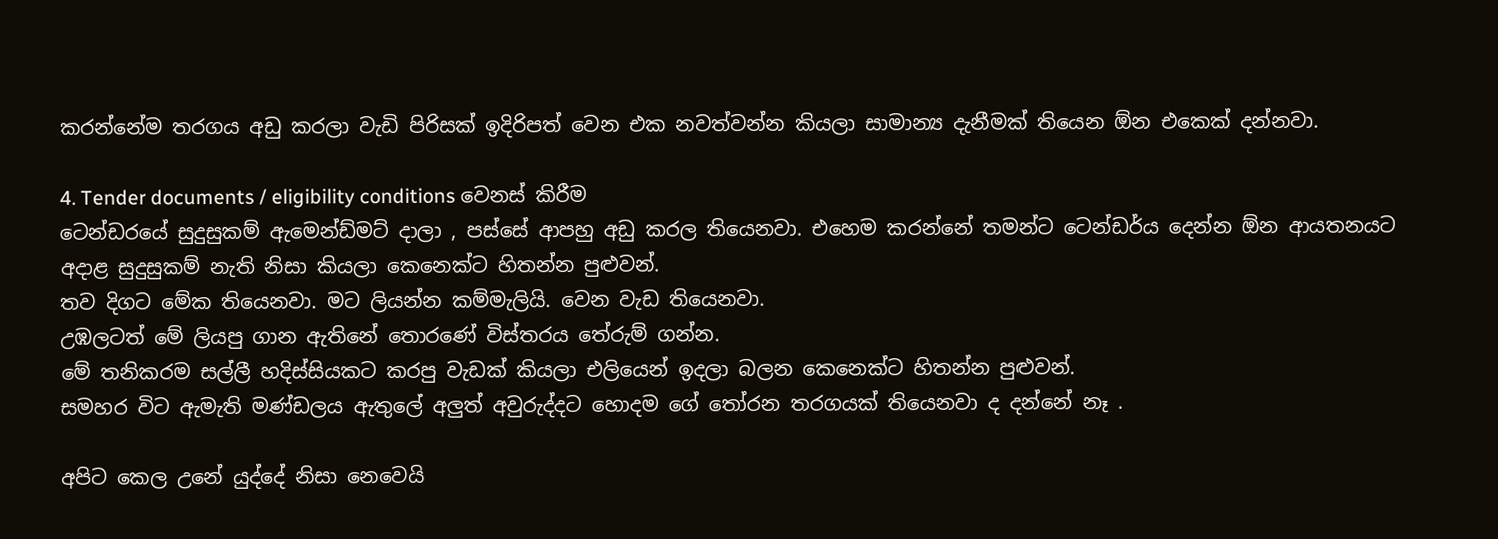කරන්නේම තරගය අඩු කරලා වැඩි පිරිසක් ඉදිරිපත් වෙන එක නවත්වන්න කියලා සාමාන්‍ය දැනීමක් තියෙන ඕන එකෙක් දන්නවා.

4. Tender documents / eligibility conditions වෙනස් කිරීම
ටෙන්ඩරයේ සුදුසුකම් ඇමෙන්ඩ්මට් දාලා , පස්සේ ආපහු අඩු කරල තියෙනවා. එහෙම කරන්නේ තමන්ට ටෙන්ඩර්ය දෙන්න ඕන ආයතනයට අදාළ සුදුසුකම් නැති නිසා කියලා කෙනෙක්ට හිතන්න පුළුවන්.
තව දිගට මේක තියෙනවා. මට ලියන්න කම්මැලියි. වෙන වැඩ තියෙනවා.
උඹලටත් මේ ලියපු ගාන ඇතිනේ තොරණේ විස්තරය තේරුම් ගන්න.
මේ තනිකරම සල්ලී හදිස්සියකට කරපු වැඩක් කියලා එලියෙන් ඉදලා බලන කෙනෙක්ට හිතන්න පුළුවන්.
සමහර විට ඇමැති මණ්ඩලය ඇතුලේ අලුත් අවුරුද්දට හොදම ගේ තෝරන තරගයක් තියෙනවා ද දන්නේ නෑ .

අපිට කෙල උනේ යුද්දේ නිසා නෙවෙයි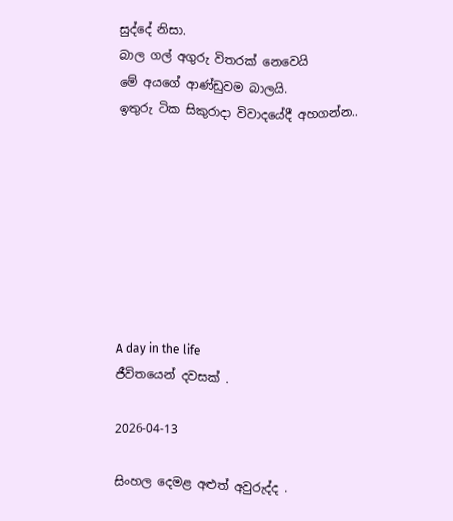සුද්දේ නිසා.
බාල ගල් අගුරු විතරක් නෙවෙයි
මේ අයගේ ආණ්ඩුවම බාලයි.
ඉතුරු ටික සිකුරාදා විවාදයේදී අහගන්න..








A day in the life
ජීවිතයෙන් දවසක් .

2026-04-13

සිංහල දෙමළ අළුත් අවුරුද්ද .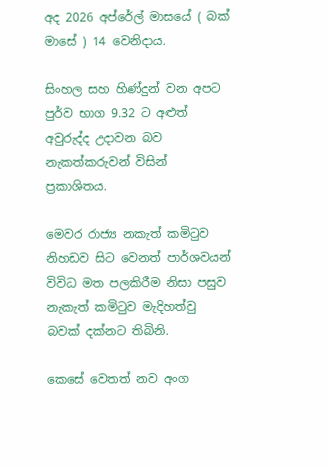අද 2026 අප්රේල් මාසයේ ( බක් මාසේ ) 14 වෙනිදාය.

සිංහල සහ හිණ්දුන් වන අපට පුර්ව භාග 9.32 ට අළුත් අවුරුද්ද උදාවන බව නැකත්කරුවන් විසින් ප්‍රකාශිතය.

මෙවර රාජ්‍ය නකැත් කමිටුව නිහඩව සිට වෙනත් පාර්ශවයන් විවිධ මත පලකිරීම නිසා පසුව නැකැත් කමිටුව මැදිහත්වු බවක් දක්නට තිබිනි.

කෙසේ වෙතත් නව අංග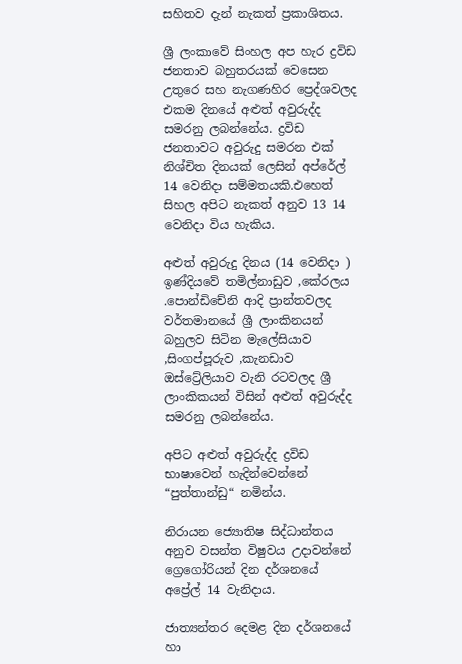සහිතව දැන් නැකත් ප්‍රකාශිතය.

ශ්‍රී ලංකාවේ සිංහල අප හැර ද්‍රවිඩ ජනතාව බහුතරයක් වෙසෙන උතුරෙ සහ නැගණහිර ප්‍රෙද්ශවලද එකම දිනයේ අළුත් අවුරුද්ද සමරනු ලබන්නේය. ද්‍රවිඩ ජනතාවට අවුරුදු සමරන එක් නිශ්චිත දිනයක් ලෙසින් අප්රේල් 14 වෙනිදා සම්මතයකි.එහෙත් සිහල අපිට නැකත් අනුව 13 14 වෙනිදා විය හැකිය.

අළුත් අවුරුදු දිනය (14 වෙනිදා ) ඉණ්දියවේ තමිල්නාඩුව ,කේරලය .පොන්ඩිචේනි ආදි ප්‍රාන්තවලද වර්තමානයේ ශ්‍රී ලාංකිනයන් බහුලව සිටින මැලේසියාව ,සිංගප්පූරුව ,කැනඩාව ඔස්ට්‍රේලියාව වැනි රටවලද ශ්‍රී ලාංකිකයන් විසින් අළුත් අවුරුද්ද සමරනු ලබන්නේය.

අපිට අළුත් අවුරුද්ද ද්‍රවිඩ භාෂාවෙන් හැදින්වෙන්නේ “පුත්තාන්ඩු“ නමින්ය.

නිරායන ජ්‍යොතිෂ සිද්ධාන්තය අනුව වසන්ත විෂුවය උදාවන්නේ ග්‍රෙගෝරියන් දින දර්ශනයේ අප්‍රේල් 14 වැනිදාය.

ජාත්‍යන්තර දෙමළ දින දර්ශනයේ හා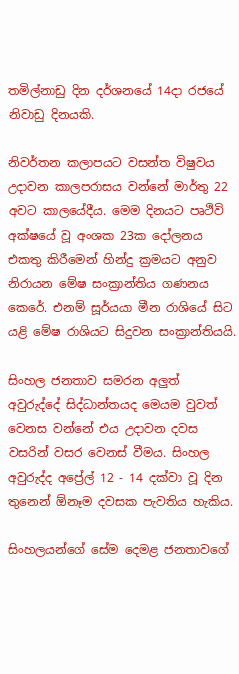තමිල්නාඩු දින දර්ශනයේ 14දා රජයේ නිවාඩු දිනයකි.

නිවර්තන කලාපයට වසන්ත විෂුවය උදාවන කාලපරාසය වන්නේ මාර්තු 22 අවට කාලයේදීය. මෙම දිනයට පෘථිවි අක්ෂයේ වූ අංශක 23ක දෝලනය එකතු කිරීමෙන් හින්දු ක්‍රමයට අනුව නිරායන මේෂ සංක්‍රාන්තිය ගණනය කෙරේ. එනම් සූර්යයා මීන රාශියේ සිට යළි මේෂ රාශියට සිදුවන සංක්‍රාන්තියයි.

සිංහල ජනතාව සමරන අලුත් අවුරුද්දේ සිද්ධාන්තයද මෙයම වුවත් වෙනස වන්නේ එය උදාවන දවස වසරින් වසර වෙනස් වීමය. සිංහල අවුරුද්ද අප්‍රේල් 12 - 14 දක්වා වූ දින තුනෙන් ඕනෑම දවසක පැවතිය හැකිය.

සිංහලයන්ගේ සේම දෙමළ ජනතාවගේ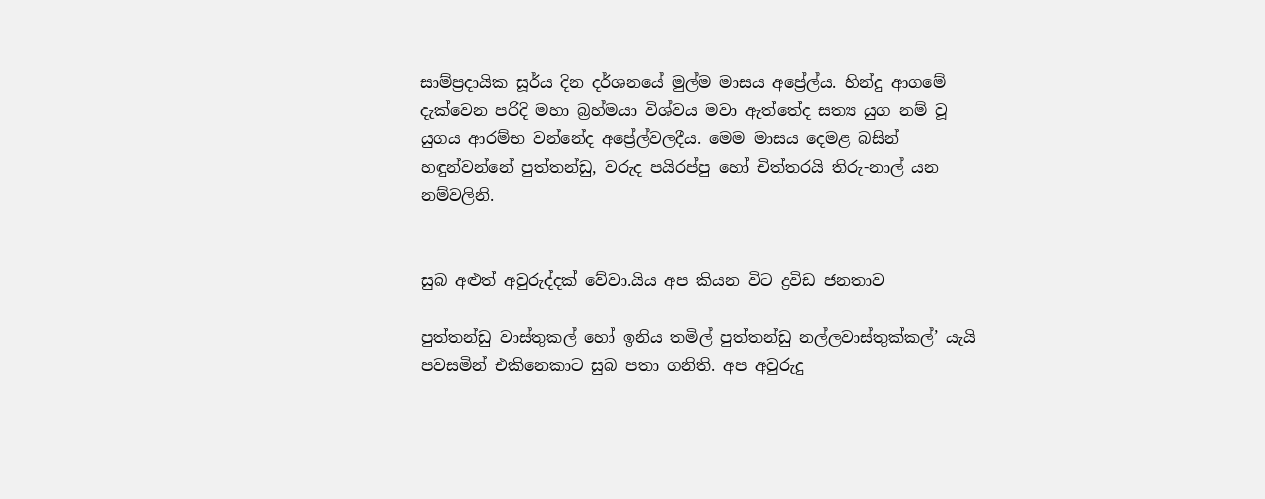සාම්ප්‍රදායික සූර්ය දින දර්ශනයේ මුල්ම මාසය අප්‍රේල්ය. හින්දු ආගමේ දැක්වෙන පරිදි මහා බ්‍රහ්මයා විශ්වය මවා ඇත්තේද සත්‍ය යුග නම් වූ යුගය ආරම්භ වන්නේද අප්‍රේල්වලදීය. මෙම මාසය දෙමළ බසින් හඳුන්වන්නේ පුත්තන්ඩු, වරුද පයිරප්පු හෝ චිත්තරයි තිරු-නාල් යන නම්වලිනි.


සුබ අළුත් අවුරුද්දක් වේවා.යිය අප කියන විට ද්‍රවිඩ ජනතාව

පුත්තන්ඩු වාස්තුකල් හෝ ඉනිය තමිල් පුත්තන්ඩු නල්ලවාස්තුක්කල්’ යැයි පවසමින් එකිනෙකාට සුබ පතා ගනිති. අප අවුරුදු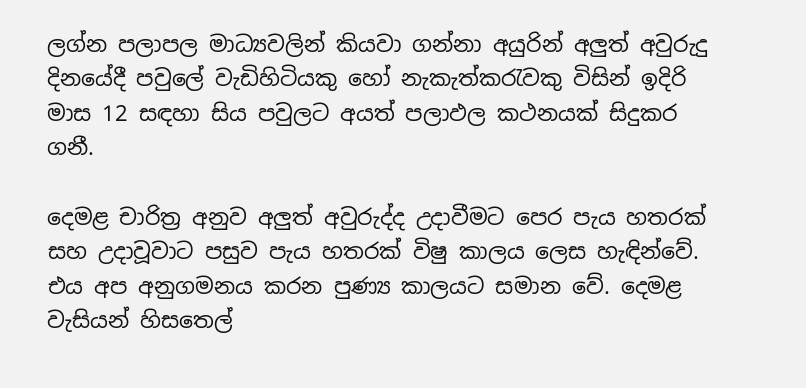ලග්න පලාපල මාධ්‍යවලින් කියවා ගන්නා අයුරින් අලුත් අවුරුදු දිනයේදී පවුලේ වැඩිහිටියකු හෝ නැකැත්කරැවකු විසින් ඉදිරි මාස 12 සඳහා සිය පවුලට අයත් පලාඵල කථනයක් සිදුකර ගනී.

දෙමළ චාරිත්‍ර අනුව අලුත් අවුරුද්ද උදාවීමට පෙර පැය හතරක් සහ උදාවූවාට පසුව පැය හතරක් විෂු කාලය ලෙස හැඳින්වේ. එය අප අනුගමනය කරන පුණ්‍ය කාලයට සමාන වේ. දෙමළ වැසියන් හිසතෙල්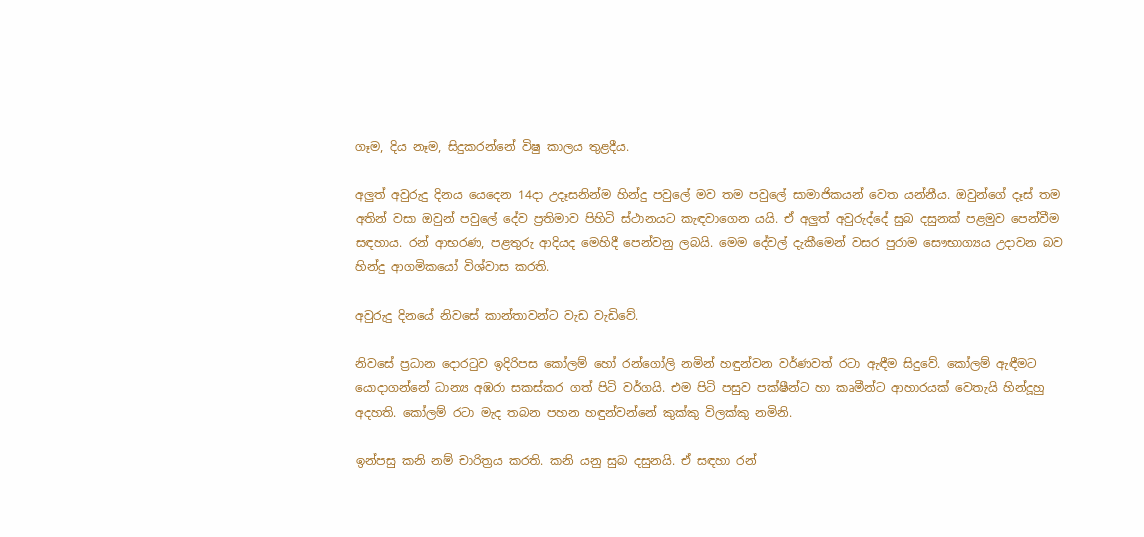ගෑම, දිය නෑම, සිදුකරන්නේ විෂු කාලය තුළදීය.

අලුත් අවුරුදු දිනය යෙදෙන 14දා උදෑසනින්ම හින්දු පවුලේ මව තම පවුලේ සාමාජිකයන් වෙත යන්නීය. ඔවුන්ගේ දෑස් තම අතින් වසා ඔවුන් පවුලේ දේව ප්‍රතිමාව පිහිටි ස්ථානයට කැඳවාගෙන යයි. ඒ අලුත් අවුරුද්දේ සුබ දසුනක් පළමුව පෙන්වීම සඳහාය. රන් ආභරණ, පළතුරු ආදියද මෙහිදී පෙන්වනු ලබයි. මෙම දේවල් දැකීමෙන් වසර පුරාම සෞභාග්‍යය උදාවන බව හින්දු ආගමිකයෝ විශ්වාස කරති.

අවුරුදු දිනයේ නිවසේ කාන්තාවන්ට වැඩ වැඩිවේ.

නිවසේ ප්‍රධාන දොරටුව ඉදිරිපස කෝලම් හෝ රන්ගෝලි නමින් හඳුන්වන වර්ණවත් රටා ඇඳීම සිදුවේ. කෝලම් ඇඳීමට යොදාගන්නේ ධාන්‍ය අඹරා සකස්කර ගත් පිටි වර්ගයි. එම පිටි පසුව පක්ෂීන්ට හා කෘමීන්ට ආහාරයක් වෙතැයි හින්දූහු අදහති. කෝලම් රටා මැද තබන පහන හඳුන්වන්නේ කුක්කු විලක්කු නමිනි.

ඉන්පසු කනි නම් චාරිත්‍රය කරති. කනි යනු සුබ දසුනයි. ඒ සඳහා රන්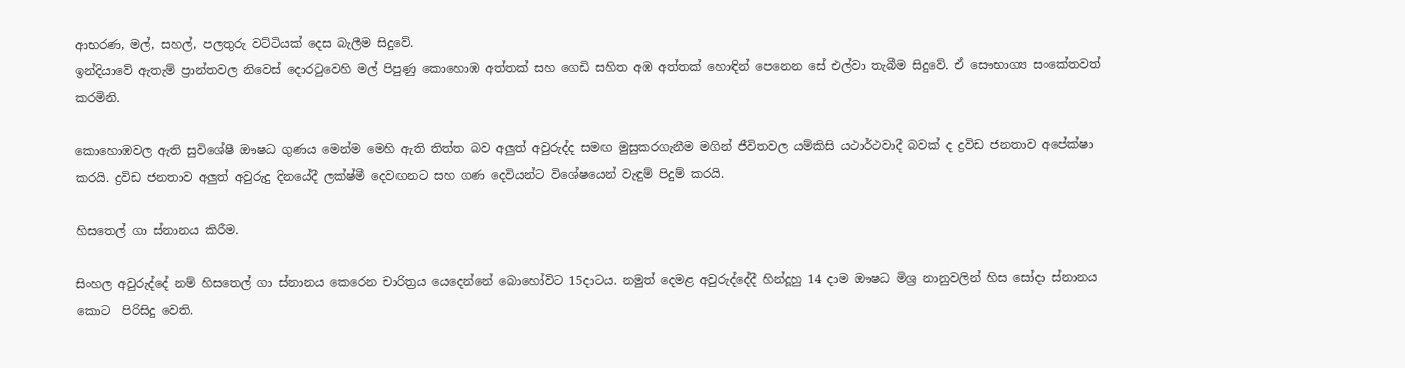ආභරණ, මල්, සහල්, පලතුරු වට්ටියක් දෙස බැලීම සිදුවේ.
ඉන්දියාවේ ඇතැම් ප්‍රාන්තවල නිවෙස් දොරටුවෙහි මල් පිපුණු කොහොඹ අත්තක් සහ ගෙඩි සහිත අඹ අත්තක් හොඳින් පෙනෙන සේ එල්වා තැබීම සිදුවේ. ඒ සෞභාග්‍ය සංකේතවත් කරමිනි.

කොහොඹවල ඇති සුවිශේෂී ඖෂධ ගුණය මෙන්ම මෙහි ඇති තිත්ත බව අලුත් අවුරුද්ද සමඟ මුසුකරගැනීම මගින් ජීවිතවල යම්කිසි යථාර්ථවාදී බවක් ද ද්‍රවිඩ ජනතාව අපේක්ෂා කරයි. ද්‍රවිඩ ජනතාව අලුත් අවුරුදු දිනයේදී ලක්ෂ්මී දෙවඟනට සහ ගණ දෙවියන්ට විශේෂයෙන් වැඳුම් පිදුම් කරයි.

හිසතෙල් ගා ස්නානය කිරීම.

සිංහල අවුරුද්දේ නම් හිසතෙල් ගා ස්නානය කෙරෙන චාරිත්‍රය යෙදෙන්නේ බොහෝවිට 15දාටය. නමුත් දෙමළ අවුරුද්දේදී හින්දූහු 14 දාම ඖෂධ මිශ්‍ර නානුවලින් හිස සෝදා ස්නානය කොට  පිරිසිදු වෙති.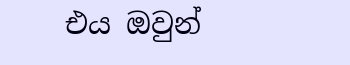එය ඔවුන්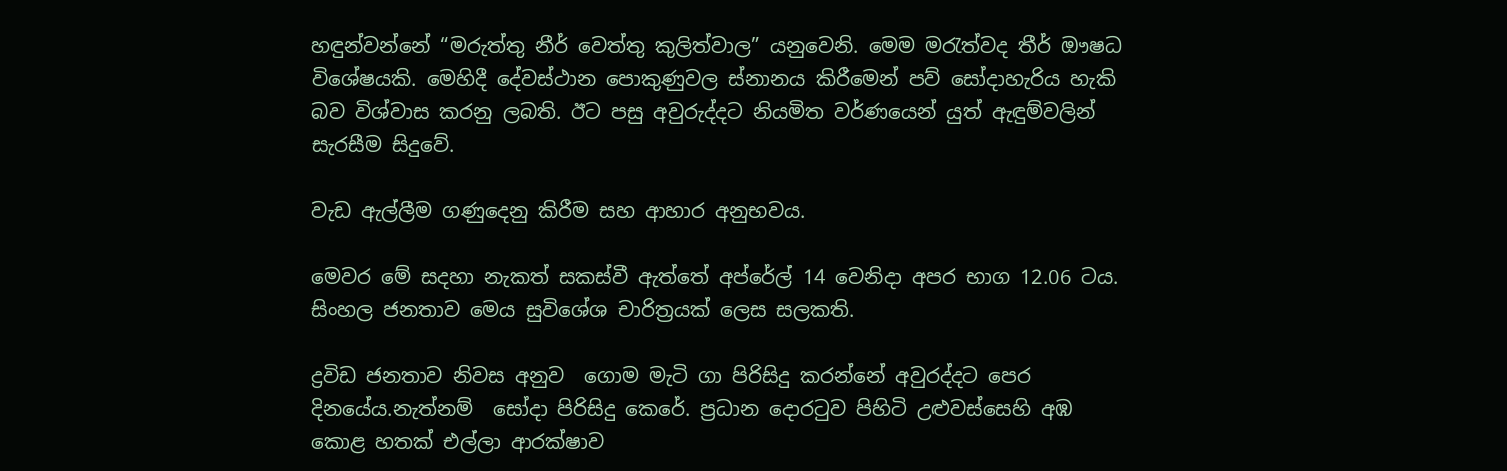හඳුන්වන්නේ “මරුත්තු නීර් වෙත්තු කුලිත්වාල” යනුවෙනි. මෙම මරැත්වද තීර් ඖෂධ විශේෂයකි. මෙහිදී දේවස්ථාන පොකුණුවල ස්නානය කිරීමෙන් පව් සෝදාහැරිය හැකි බව විශ්වාස කරනු ලබති. ඊට පසු අවුරුද්දට නියමිත වර්ණයෙන් යුත් ඇඳුම්වලින් සැරසීම සිදුවේ.

වැඩ ඇල්ලීම ගණුදෙනු කිරීම සහ ආහාර අනුභවය.

මෙවර මේ සදහා නැකත් සකස්වී ඇත්තේ අප්රේල් 14 වෙනිදා අපර භාග 12.06 ටය. සිංහල ජනතාව මෙය සුවිශේශ චාරිත්‍රයක් ලෙස සලකති.

ද්‍රවිඩ ජනතාව නිවස අනුව  ගොම මැටි ගා පිරිසිදු කරන්නේ අවුරද්දට පෙර දිනයේය.නැත්නම්  සෝදා පිරිසිදු කෙරේ. ප්‍රධාන දොරටුව පිහිටි උළුවස්සෙහි අඹ කොළ හතක් එල්ලා ආරක්ෂාව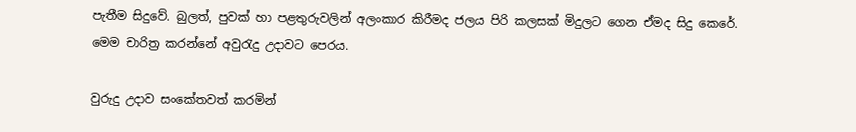පැතීම සිදුවේ. බුලත්, පුවක් හා පළතුරුවලින් අලංකාර කිරීමද ජලය පිරි කලසක් මිදුලට ගෙන ඒමද සිදු කෙරේ. මෙම චාරිත්‍ර කරන්නේ අවුරැදු උදාවට පෙරය.

වුරුදු උදාව සංකේතවත් කරමින්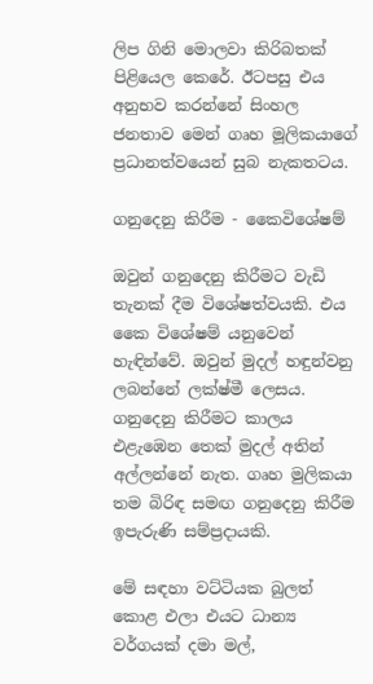ලිප ගිනි මොලවා කිරිබතක් පිළියෙල කෙරේ. ඊටපසු එය අනුභව කරන්නේ සිංහල ජනතාව මෙන් ගෘහ මූලිකයාගේ ප්‍රධානත්වයෙන් සුබ නැකතටය.

ගනුදෙනු කිරීම - කෛවිශේෂම්

ඔවුන් ගනුදෙනු කිරීමට වැඩි තැනක් දීම විශේෂත්වයකි. එය කෛ විශේෂම් යනුවෙන් හැඳින්වේ. ඔවුන් මුදල් හඳුන්වනු ලබන්නේ ලක්ෂ්මී ලෙසය. ගනුදෙනු කිරීමට කාලය එළැඹෙන තෙක් මුදල් අතින් අල්ලන්නේ නැත. ගෘහ මුලිකයා තම බිරිඳ සමඟ ගනුදෙනු කිරීම ඉපැරුණි සම්ප්‍රදායකි.

මේ සඳහා වට්ටියක බුලත් කොළ එලා එයට ධාන්‍ය වර්ගයක් දමා මල්,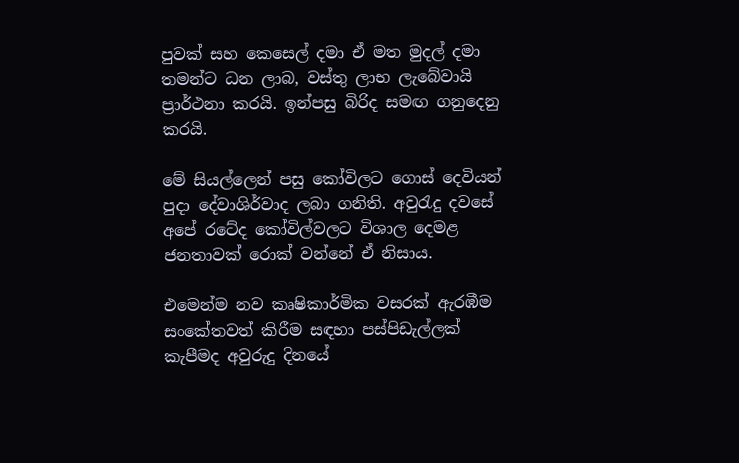පුවක් සහ කෙසෙල් දමා ඒ මත මුදල් දමා තමන්ට ධන ලාබ, වස්තු ලාභ ලැබේවායි ප්‍රාර්ථනා කරයි. ඉන්පසු බිරිද සමඟ ගනුදෙනු කරයි.

මේ සියල්ලෙන් පසු කෝවිලට ගොස් දෙවියන් පුදා දේවාශිර්වාද ලබා ගනිති. අවුරැදු දවසේ අපේ රටේද කෝවිල්වලට විශාල දෙමළ ජනතාවක් රොක් වන්නේ ඒ නිසාය.

එමෙන්ම නව කෘෂිකාර්මික වසරක් ඇරඹීම සංකේතවත් කිරීම සඳහා පස්පිඩැල්ලක් කැපීමද අවුරුදු දිනයේ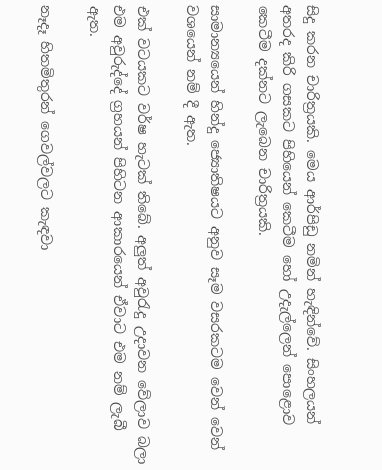සිදු කරන චාරිත්‍රයකි. මෙය ආර්පිඩු නමින් හැඳින්වේ. සිංහලයන් අතරද කිරි ගසකට පිහියෙන් කෙටීම හෝ උදැල්ලෙන් පොළොව කෙටීම දක්නට ලැබෙන චාරිත්‍රයකි.

සාමාන්‍යයෙන් හින්දු ජ්‍යොතිෂයට අනුව සෑම වසරකටම වෙන් වෙන් වශයෙන් නම් දී ඇත.

එක් වටයකට වර්ෂ හැටක් තිබේ. අලුත් අවුරැදු උදාවන වේලාව බලා එම අවුරුද්දේ ග්‍රහයන් පිහිටන ආකාරයෙන් ඒවාට එම නම් ලැබී ඇත.

නෑදෑ හිතමිතුරන් ගෙවල්වලට කැඳවා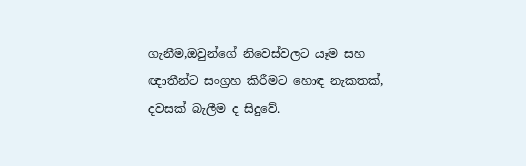ගැනීම,ඔවුන්ගේ නිවෙස්වලට යෑම සහ ඥාතීන්ට සංග්‍රහ කිරීමට හොඳ නැකතක්, දවසක් බැලීම ද සිදුවේ.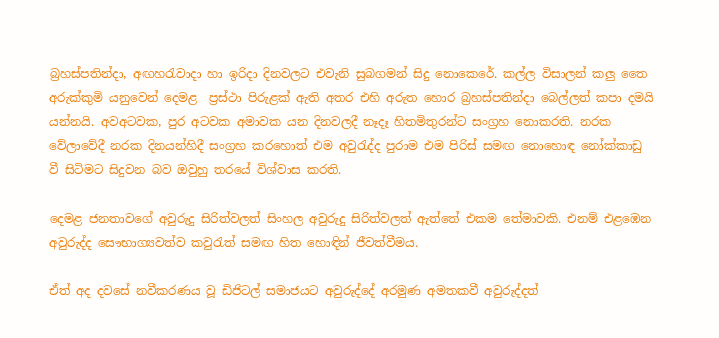බ්‍රහස්පතින්දා, අඟහරැවාදා හා ඉරිදා දිනවලට එවැනි සුබගමන් සිදු නොකෙරේ. කල්ල විසාලන් කලු තෛ අරුක්කුමි යනුවෙන් දෙමළ  ප්‍රස්ථා පිරුළක් ඇති අතර එහි අරුත හොර බ්‍රහස්පතින්දා බෙල්ලත් කපා දමයි යන්නයි. අවඅටවක, පුර අටවක අමාවක යන දිනවලදී නෑදෑ හිතමිතුරන්ට සංග්‍රහ නොකරති. නරක වේලාවේදී නරක දිනයන්හිදී සංග්‍රහ කරහොත් එම අවුරැද්ද පුරාම එම පිරිස් සමඟ නොහොඳ නෝක්කාඩු වී සිටිමට සිදුවන බව ඔවුහු තරයේ විශ්වාස කරති.

දෙමළ ජනතාවගේ අවුරුදු සිරිත්වලත් සිංහල අවුරුදු සිරිත්වලත් ඇත්තේ එකම තේමාවකි. එනම් එළඹෙන අවුරුද්ද සෞභාග්‍යවත්ව කවුරැත් සමඟ හිත හොඳින් ජීවත්වීමය.

ඒත් අද දවසේ නවීකරණය වූ ඩිජිටල් සමාජයට අවුරුද්දේ අරමුණ අමතකවී අවුරුද්දත්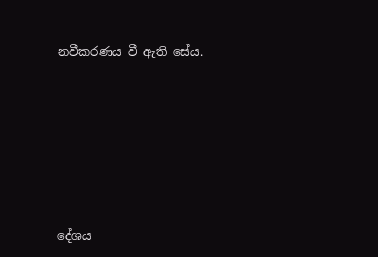නවීකරණය වී ඇති සේය.







දේශය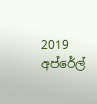2019 අප්රේල්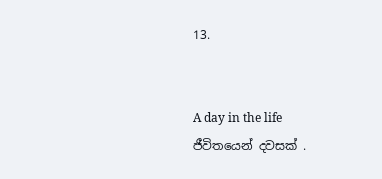13.


A day in the life
ජීවිතයෙන් දවසක් .